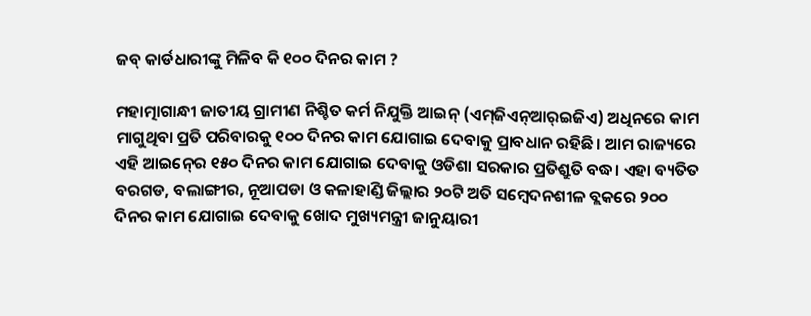ଜବ୍ କାର୍ଡଧାରୀଙ୍କୁ ମିଳିବ କି ୧୦୦ ଦିନର କାମ ?

ମହାତ୍ମାଗାନ୍ଧୀ ଜାତୀୟ ଗ୍ରାମୀଣ ନିଶ୍ଚିତ କର୍ମ ନିଯୁକ୍ତି ଆଇନ୍‍ (ଏମ୍‍ଜିଏନ୍‍ଆର୍‍ଇଜିଏ) ଅଧିନରେ କାମ ମାଗୁଥିବା ପ୍ରତି ପରିବାରକୁ ୧୦୦ ଦିନର କାମ ଯୋଗାଇ ଦେବାକୁ ପ୍ରାବଧାନ ରହିଛି। ଆମ ରାଜ୍ୟରେ ଏହି ଆଇନ୍‍ରେ ୧୫୦ ଦିନର କାମ ଯୋଗାଇ ଦେବାକୁ ଓଡିଶା ସରକାର ପ୍ରତିଶ୍ରୁତି ବଦ୍ଧ। ଏହା ବ୍ୟତିତ ବରଗଡ, ବଲାଙ୍ଗୀର, ନୂଆପଡା ଓ କଳାହାଣ୍ଡି ଜିଲ୍ଲାର ୨୦ଟି ଅତି ସମ୍ବେଦନଶୀଳ ବ୍ଲକରେ ୨୦୦ ଦିନର କାମ ଯୋଗାଇ ଦେବାକୁ ଖୋଦ ମୁଖ୍ୟମନ୍ତ୍ରୀ ଜାନୁୟାରୀ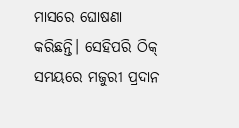ମାସରେ ଘୋଷଣା କରିଛନ୍ତି। ସେହିପରି ଠିକ୍‍ ସମୟରେ ମଜୁରୀ ପ୍ରଦାନ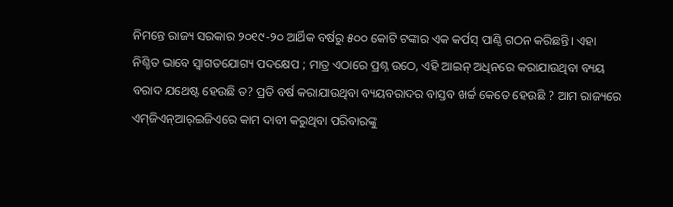ନିମନ୍ତେ ରାଜ୍ୟ ସରକାର ୨୦୧୯-୨୦ ଆର୍ଥିକ ବର୍ଷରୁ ୫୦୦ କୋଟି ଟଙ୍କାର ଏକ କର୍ପସ୍‍ ପାଣ୍ଠି ଗଠନ କରିଛନ୍ତି। ଏହା ନିଶ୍ଚିତ ଭାବେ ସ୍ୱାଗତଯୋଗ୍ୟ ପଦକ୍ଷେପ ; ମାତ୍ର ଏଠାରେ ପ୍ରଶ୍ନ ଉଠେ, ଏହି ଆଇନ୍‍ ଅଧିନରେ କରାଯାଉଥିବା ବ୍ୟୟ ବରାଦ ଯଥେଷ୍ଟ ହେଉଛି ତ? ପ୍ରତି ବର୍ଷ କରାଯାଉଥିବା ବ୍ୟୟବରାଦର ବାସ୍ତବ ଖର୍ଚ୍ଚ କେତେ ହେଉଛି ? ଆମ ରାଜ୍ୟରେ ଏମ୍‍ଜିଏନ୍‍ଆର୍‍ଇଜିଏରେ କାମ ଦାବୀ କରୁଥିବା ପରିବାରଙ୍କୁ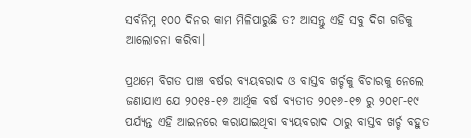ସର୍ବନିମ୍ନ ୧୦୦ ଦିନର କାମ ମିଳିପାରୁଛି ତ? ଆସନ୍ତୁ ଏହି ସବୁ ଦିଗ ଗଡିକୁ ଆଲୋଚନା କରିବା।

ପ୍ରଥମେ ବିଗତ ପାଞ୍ଚ ବର୍ଷର ବ୍ୟୟବରାଦ ଓ ବାସ୍ତବ ଖର୍ଚ୍ଚକୁ ବିଚାରକୁ ନେଲେ ଜଣାଯାଏ ଯେ ୨୦୧୫-୧୬ ଆର୍ଥିକ ବର୍ଷ ବ୍ୟତୀତ ୨୦୧୬-୧୭ ରୁ ୨୦୧୮-୧୯ ପର୍ଯ୍ୟନ୍ତ ଏହି ଆଇନରେ କରାଯାଇଥିବା ବ୍ୟୟବରାଦ ଠାରୁ ବାସ୍ତବ ଖର୍ଚ୍ଚ ବହୁତ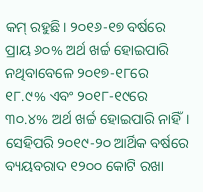କମ୍‍ ରହୁଛି। ୨୦୧୬-୧୭ ବର୍ଷରେ ପ୍ରାୟ ୬୦% ଅର୍ଥ ଖର୍ଚ୍ଚ ହୋଇପାରି ନଥିବାବେଳେ ୨୦୧୭-୧୮ରେ ୧୮.୯% ଏବଂ ୨୦୧୮-୧୯ରେ ୩୦.୪% ଅର୍ଥ ଖର୍ଚ୍ଚ ହୋଇପାରି ନାହିଁ। ସେହିପରି ୨୦୧୯-୨୦ ଆର୍ଥିକ ବର୍ଷରେ ବ୍ୟୟବରାଦ ୧୨୦୦ କୋଟି ରଖା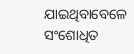ଯାଇଥିବାବେଳେ ସଂଶୋଧିତ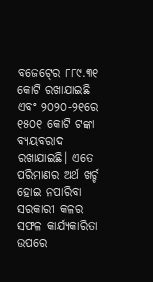ବଜେଟ୍‍ରେ ୮୮୯.୩୧ କୋଟି ରଖାଯାଇଛି ଏବଂ ୨୦୨୦-୨୧ରେ ୧୫୦୧ କୋଟି ଟଙ୍କା ବ୍ୟୟବରାଦ ରଖାଯାଇଛି। ଏତେ ପରିମାଣର ଅର୍ଥ ଖର୍ଚ୍ଚ ହୋଇ ନପାରିବା ସରକାରୀ କଳର ସଫଳ କାର୍ଯ୍ୟକାରିତା ଉପରେ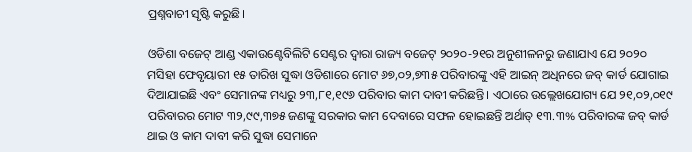ପ୍ରଶ୍ନବାଚୀ ସୃଷ୍ଟି କରୁଛି।

ଓଡିଶା ବଜେଟ୍‍ ଆଣ୍ଡ ଏକାଉଣ୍ଟେବିଲିଟି ସେଣ୍ଟର ଦ୍ୱାରା ରାଜ୍ୟ ବଜେଟ୍‍ ୨୦୨୦-୨୧ର ଅନୁଶୀଳନରୁ ଜଣାଯାଏ ଯେ ୨୦୨୦ ମସିହା ଫେବୃୟାରୀ ୧୫ ତାରିଖ ସୁଦ୍ଧା ଓଡିଶାରେ ମୋଟ ୬୭,୦୨,୭୩୫ ପରିବାରଙ୍କୁ ଏହି ଆଇନ୍‍ ଅଧିନରେ ଜବ୍‍ କାର୍ଡ ଯୋଗାଇ ଦିଆଯାଇଛି ଏବଂ ସେମାନଙ୍କ ମଧ୍ୟରୁ ୨୩,୮୧,୧୯୬ ପରିବାର କାମ ଦାବୀ କରିଛନ୍ତି। ଏଠାରେ ଉଲ୍ଲେଖଯୋଗ୍ୟ ଯେ ୨୧,୦୨,୦୧୯ ପରିବାରର ମୋଟ ୩୨,୯୯,୩୭୫ ଜଣଙ୍କୁ ସରକାର କାମ ଦେବାରେ ସଫଳ ହୋଇଛନ୍ତି ଅର୍ଥାତ୍‍ ୧୩.୩% ପରିବାରଙ୍କ ଜବ୍‍ କାର୍ଡ ଥାଇ ଓ କାମ ଦାବୀ କରି ସୁଦ୍ଧା ସେମାନେ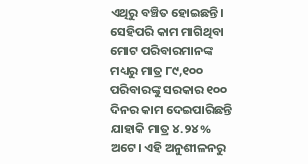ଏଥିରୁ ବଞ୍ଚିତ ହୋଇଛନ୍ତି। ସେହିପରି କାମ ମାଗିଥିବା ମୋଟ ପରିବାରମାନଙ୍କ ମଧ୍ୟରୁ ମାତ୍ର ୮୯,୧୦୦ ପରିବାରଙ୍କୁ ସରକାର ୧୦୦ ଦିନର କାମ ଦେଇପାରିଛନ୍ତି ଯାହାକି ମାତ୍ର ୪.୨୪% ଅଟେ। ଏହି ଅନୁଶୀଳନରୁ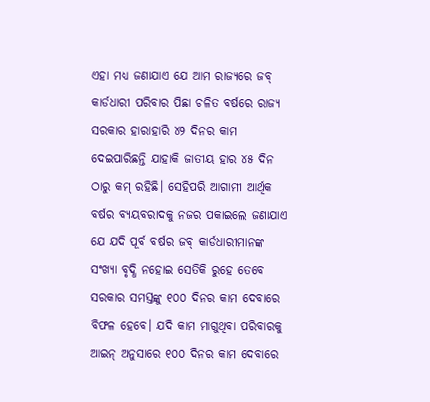ଏହା ମଧ୍ୟ ଜଣାଯାଏ ଯେ ଆମ ରାଜ୍ୟରେ ଜବ୍ କାର୍ଡଧାରୀ ପରିବାର ପିଛା ଚଳିତ ବର୍ଷରେ ରାଜ୍ୟ ସରକାର ହାରାହାରି ୪୨ ଦିନର କାମ ଦେଇପାରିଛନ୍ତି ଯାହାକି ଜାତୀୟ ହାର ୪୫ ଦିନ ଠାରୁ କମ୍ ରହିଛି। ସେହିପରି ଆଗାମୀ ଆର୍ଥିକ ବର୍ଷର ବ୍ୟୟବରାଦକୁ ନଜର ପକାଇଲେ ଜଣାଯାଏ ଯେ ଯଦି ପୂର୍ବ ବର୍ଷର ଜବ୍ କାର୍ଡଧାରୀମାନଙ୍କ ସଂଖ୍ୟା ବୃଦ୍ଧି ନହୋଇ ସେତିକି ରୁହେ ତେବେ ସରକାର ସମସ୍ତଙ୍କୁ ୧୦୦ ଦିନର କାମ ଦେବାରେ ବିଫଳ ହେବେ। ଯଦି କାମ ମାଗୁଥିବା ପରିବାରକୁ ଆଇନ୍ ଅନୁସାରେ ୧୦୦ ଦିନର କାମ ଦେବାରେ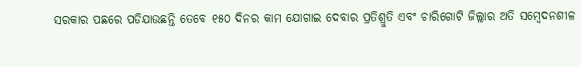ସରକାର ପଛରେ ପଡିଯାଉଛନ୍ତି ତେବେ ୧୫୦ ଦିନର କାମ ଯୋଗାଇ ଦେବାର ପ୍ରତିଶ୍ରୁତି ଏବଂ ଚାରିଗୋଟି ଜିଲ୍ଲାର ଅତି ସମ୍ବେଦନଶୀଳ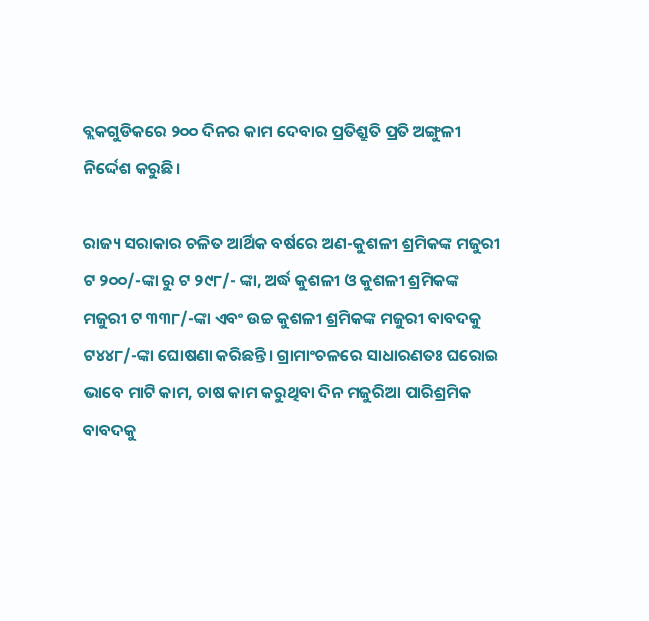ବ୍ଲକଗୁଡିକରେ ୨୦୦ ଦିନର କାମ ଦେବାର ପ୍ରତିଶ୍ରୁତି ପ୍ରତି ଅଙ୍ଗୁଳୀ ନିର୍ଦ୍ଦେଶ କରୁଛି।

ରାଜ୍ୟ ସରାକାର ଚଳିତ ଆର୍ଥିକ ବର୍ଷରେ ଅଣ-କୁଶଳୀ ଶ୍ରମିକଙ୍କ ମଜୁରୀ ଟ ୨୦୦/-ଙ୍କା ରୁ ଟ ୨୯୮/- ଙ୍କା, ଅର୍ଦ୍ଧ କୁଶଳୀ ଓ କୁଶଳୀ ଶ୍ରମିକଙ୍କ ମଜୁରୀ ଟ ୩୩୮/-ଙ୍କା ଏବଂ ଉଚ୍ଚ କୁଶଳୀ ଶ୍ରମିକଙ୍କ ମଜୁରୀ ବାବଦକୁ ଟ୪୪୮/-ଙ୍କା ଘୋଷଣା କରିଛନ୍ତି। ଗ୍ରାମାଂଚଳରେ ସାଧାରଣତଃ ଘରୋଇ ଭାବେ ମାଟି କାମ, ଚାଷ କାମ କରୁଥିବା ଦିନ ମଜୁରିଆ ପାରିଶ୍ରମିକ ବାବଦକୁ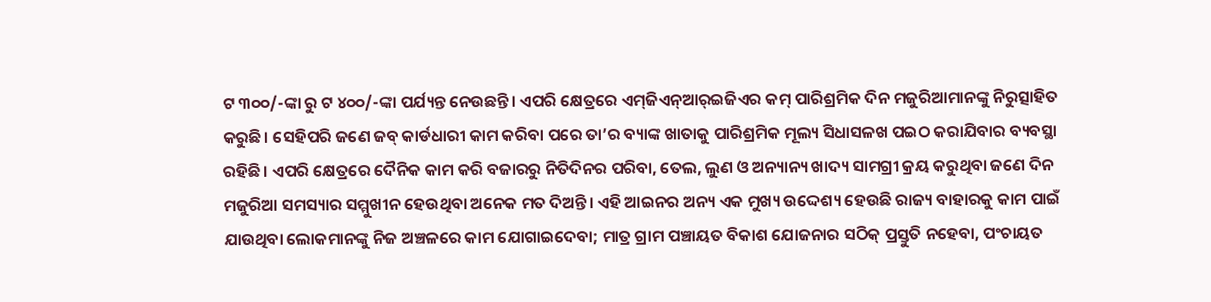ଟ ୩୦୦/-ଙ୍କା ରୁ ଟ ୪୦୦/-ଙ୍କା ପର୍ଯ୍ୟନ୍ତ ନେଉଛନ୍ତି। ଏପରି କ୍ଷେତ୍ରରେ ଏମ୍‍ଜିଏନ୍‍ଆର୍‍ଇଜିଏର କମ୍ ପାରିଶ୍ରମିକ ଦିନ ମଜୁରିଆମାନଙ୍କୁ ନିରୁତ୍ସାହିତ କରୁଛି। ସେହିପରି ଜଣେ ଜବ୍ କାର୍ଡଧାରୀ କାମ କରିବା ପରେ ତା’ର ବ୍ୟାଙ୍କ ଖାତାକୁ ପାରିଶ୍ରମିକ ମୂଲ୍ୟ ସିଧାସଳଖ ପଇଠ କରାଯିବାର ବ୍ୟବସ୍ଥା ରହିଛି। ଏପରି କ୍ଷେତ୍ରରେ ଦୈନିକ କାମ କରି ବଜାରରୁ ନିତିଦିନର ପରିବା, ତେଲ, ଲୁଣ ଓ ଅନ୍ୟାନ୍ୟ ଖାଦ୍ୟ ସାମଗ୍ରୀ କ୍ରୟ କରୁଥିବା ଜଣେ ଦିନ ମଜୁରିଆ ସମସ୍ୟାର ସମ୍ମୁଖୀନ ହେଉଥିବା ଅନେକ ମତ ଦିଅନ୍ତି। ଏହି ଆଇନର ଅନ୍ୟ ଏକ ମୁଖ୍ୟ ଉଦ୍ଦେଶ୍ୟ ହେଉଛି ରାଜ୍ୟ ବାହାରକୁ କାମ ପାଇଁ ଯାଉଥିବା ଲୋକମାନଙ୍କୁ ନିଜ ଅଞ୍ଚଳରେ କାମ ଯୋଗାଇଦେବା; ମାତ୍ର ଗ୍ରାମ ପଞ୍ଚାୟତ ବିକାଶ ଯୋଜନାର ସଠିକ୍ ପ୍ରସ୍ତୁତି ନହେବା, ପଂଚାୟତ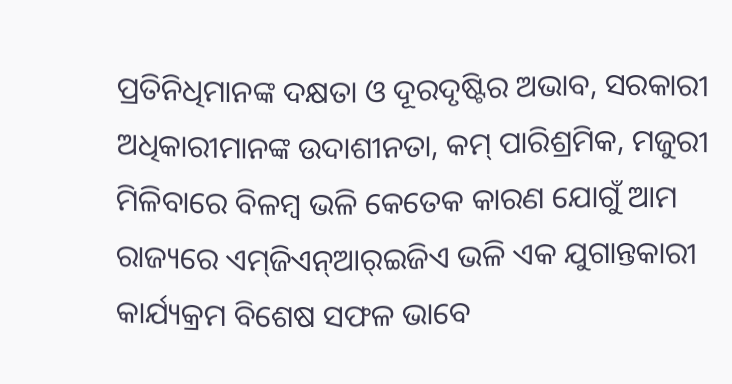ପ୍ରତିନିଧିମାନଙ୍କ ଦକ୍ଷତା ଓ ଦୂରଦୃଷ୍ଟିର ଅଭାବ, ସରକାରୀ ଅଧିକାରୀମାନଙ୍କ ଉଦାଶୀନତା, କମ୍ ପାରିଶ୍ରମିକ, ମଜୁରୀ ମିଳିବାରେ ବିଳମ୍ବ ଭଳି କେତେକ କାରଣ ଯୋଗୁଁ ଆମ ରାଜ୍ୟରେ ଏମ୍‍ଜିଏନ୍‍ଆର୍‍ଇଜିଏ ଭଳି ଏକ ଯୁଗାନ୍ତକାରୀ କାର୍ଯ୍ୟକ୍ରମ ବିଶେଷ ସଫଳ ଭାବେ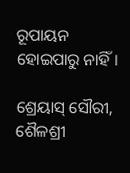ରୂପାୟନ ହୋଇପାରୁ ନାହିଁ।

ଶ୍ରେୟାସ୍ ସୌରୀ,
ଶୈଳଶ୍ରୀ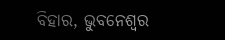ବିହାର, ଭୁବନେଶ୍ୱର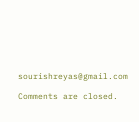sourishreyas@gmail.com

Comments are closed.